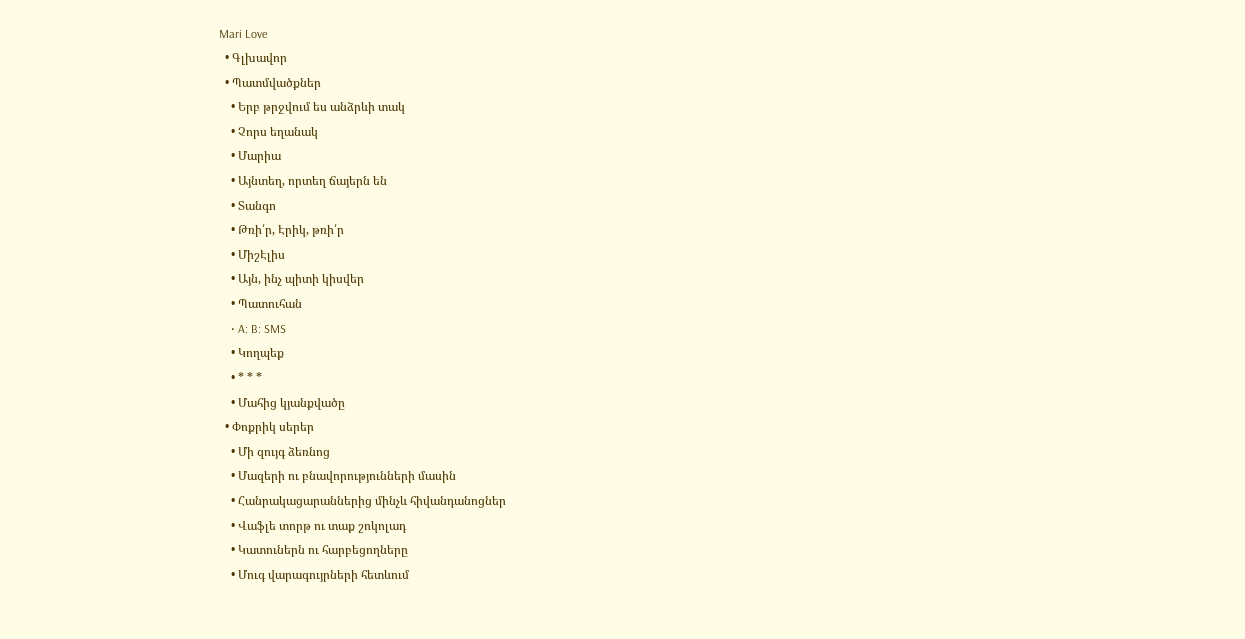Mari Love
  • Գլխավոր
  • Պատմվածքներ
    • Երբ թրջվում ես անձրևի տակ
    • Չորս եղանակ
    • Մարիա
    • Այնտեղ, որտեղ ճայերն են
    • Տանգո
    • Թռի՛ր, Էրիկ, թռի՛ր
    • ՄիշԷլիս
    • Այն, ինչ պիտի կիսվեր
    • Պատուհան
    • A: B: SMS
    • Կողպեք
    • * * *
    • Մահից կյանքվածը
  • Փոքրիկ սերեր
    • Մի զույգ ձեռնոց
    • Մազերի ու բնավորությունների մասին
    • Հանրակացարաններից մինչև հիվանդանոցներ
    • Վաֆլե տորթ ու տաք շոկոլադ
    • Կատուներն ու հարբեցողները
    • Մուգ վարագույրների հետևում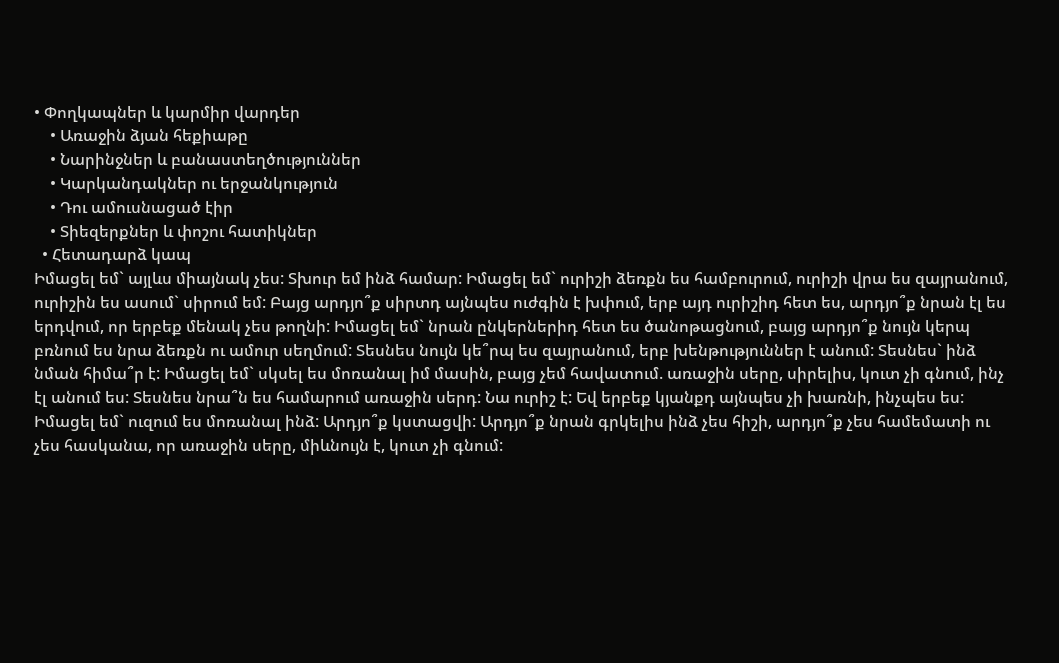• Փողկապներ և կարմիր վարդեր
    • Առաջին ձյան հեքիաթը
    • Նարինջներ և բանաստեղծություններ
    • Կարկանդակներ ու երջանկություն
    • Դու ամուսնացած էիր
    • Տիեզերքներ և փոշու հատիկներ
  • Հետադարձ կապ
Իմացել եմ` այլևս միայնակ չես: Տխուր եմ ինձ համար: Իմացել եմ` ուրիշի ձեռքն ես համբուրում, ուրիշի վրա ես զայրանում, ուրիշին ես ասում` սիրում եմ: Բայց արդյո՞ք սիրտդ այնպես ուժգին է խփում, երբ այդ ուրիշիդ հետ ես, արդյո՞ք նրան էլ ես երդվում, որ երբեք մենակ չես թողնի: Իմացել եմ` նրան ընկերներիդ հետ ես ծանոթացնում, բայց արդյո՞ք նույն կերպ բռնում ես նրա ձեռքն ու ամուր սեղմում: Տեսնես նույն կե՞րպ ես զայրանում, երբ խենթություններ է անում: Տեսնես` ինձ նման հիմա՞ր է: Իմացել եմ` սկսել ես մոռանալ իմ մասին, բայց չեմ հավատում. առաջին սերը, սիրելիս, կուտ չի գնում, ինչ էլ անում ես: Տեսնես նրա՞ն ես համարում առաջին սերդ: Նա ուրիշ է: Եվ երբեք կյանքդ այնպես չի խառնի, ինչպես ես: Իմացել եմ` ուզում ես մոռանալ ինձ: Արդյո՞ք կստացվի: Արդյո՞ք նրան գրկելիս ինձ չես հիշի, արդյո՞ք չես համեմատի ու չես հասկանա, որ առաջին սերը, միևնույն է, կուտ չի գնում: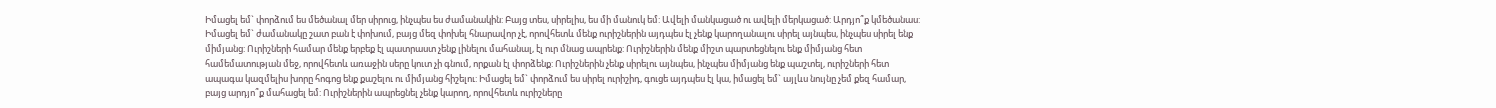Իմացել եմ` փորձում ես մեծանալ մեր սիրուց, ինչպես ես ժամանակին: Բայց տես, սիրելիս, ես մի մանուկ եմ: Ավելի մանկացած ու ավելի մերկացած: Արդյո՞ք կմեծանաս: Իմացել եմ` ժամանակը շատ բան է փոխում, բայց մեզ փոխել հնարավոր չէ, որովհետև մենք ուրիշներին այդպես էլ չենք կարողանալու սիրել այնպես, ինչպես սիրել ենք միմյանց: Ուրիշների համար մենք երբեք էլ պատրաստ չենք լինելու մահանալ, էլ ուր մնաց ապրենք: Ուրիշներին մենք միշտ պարտեցնելու ենք միմյանց հետ համեմատության մեջ, որովհետև առաջին սերը կուտ չի գնում, որքան էլ փորձենք: Ուրիշներին չենք սիրելու այնպես, ինչպես միմյանց ենք պաշտել, ուրիշների հետ ապագա կազմելիս խորը հոգոց ենք քաշելու ու միմյանց հիշելու: Իմացել եմ` փորձում ես սիրել ուրիշիդ, գուցե այդպես էլ կա, իմացել եմ` այլևս նույնը չեմ քեզ համար, բայց արդյո՞ք մահացել եմ: Ուրիշներին ապրեցնել չենք կարող, որովհետև ուրիշները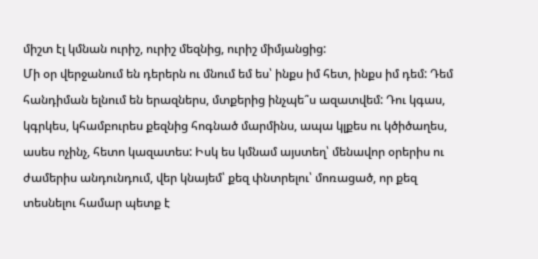միշտ էլ կմնան ուրիշ, ուրիշ մեզնից, ուրիշ միմյանցից:
Մի օր վերջանում են դերերն ու մնում եմ ես՝ ինքս իմ հետ, ինքս իմ դեմ: Դեմ հանդիման ելնում են երազներս, մտքերից ինչպե՞ս ազատվեմ: Դու կգաս, կգրկես, կհամբուրես քեզնից հոգնած մարմինս, ապա կլքես ու կծիծաղես, ասես ոչինչ, հետո կազատես: Իսկ ես կմնամ այստեղ՝ մենավոր օրերիս ու ժամերիս անդունդում, վեր կնայեմ՝ քեզ փնտրելու՝ մոռացած, որ քեզ տեսնելու համար պետք է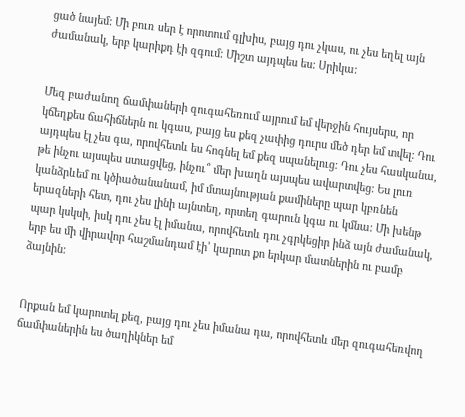ցած նայեմ: Մի բուռ սեր է որոտում գլխիս, բայց դու չկաս, ու չես եղել այն ժամանակ, երբ կարիքդ էի զգում: Միշտ այդպես ես: Սրիկա:


Մեզ բաժանող ճամփաների զուգահեռում այրում եմ վերջին հույսերս, որ կճեղքես ճահիճներն ու կգաս, բայց ես քեզ չափից դուրս մեծ դեր եմ տվել: Դու այդպես էլ չես գա, որովհետև ես հոգնել եմ քեզ սպանելուց: Դու չես հասկանա, թե ինչու այսպես ստացվեց, ինչու՞ մեր խաղն այսպես ավարտվեց: Ես լուռ կանձրևեմ ու կծիածանանամ, իմ մտայնության քամիները պար կբռնեն երազների հետ, դու չես լինի այնտեղ, որտեղ գարուն կգա ու կմնա: Մի խենթ պար կսկսի, իսկ դու չես էլ իմանա, որովհետև դու չգրկեցիր ինձ այն ժամանակ, երբ ես մի վիրավոր հաշմանդամ էի՝ կարոտ քո երկար մատներին ու բամբ ձայնին:


Որքան եմ կարոտել քեզ, բայց դու չես իմանա դա, որովհետև մեր զուգահեռվող ճամփաներին ես ծաղիկներ եմ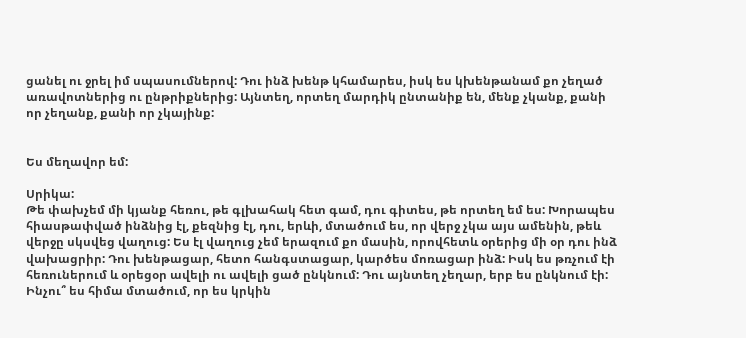ցանել ու ջրել իմ սպասումներով: Դու ինձ խենթ կհամարես, իսկ ես կխենթանամ քո չեղած առավոտներից ու ընթրիքներից: Այնտեղ, որտեղ մարդիկ ընտանիք են, մենք չկանք, քանի որ չեղանք, քանի որ չկայինք:


Ես մեղավոր եմ:

Սրիկա:
Թե փախչեմ մի կյանք հեռու, թե գլխահակ հետ գամ, դու գիտես, թե որտեղ եմ ես: Խորապես հիասթափված ինձնից էլ, քեզնից էլ, դու, երևի, մտածում ես, որ վերջ չկա այս ամենին, թեև վերջը սկսվեց վաղուց: Ես էլ վաղուց չեմ երազում քո մասին, որովհետև օրերից մի օր դու ինձ վախացրիր: Դու խենթացար, հետո հանգստացար, կարծես մոռացար ինձ: Իսկ ես թռչում էի հեռուներում և օրեցօր ավելի ու ավելի ցած ընկնում: Դու այնտեղ չեղար, երբ ես ընկնում էի: Ինչու՞ ես հիմա մտածում, որ ես կրկին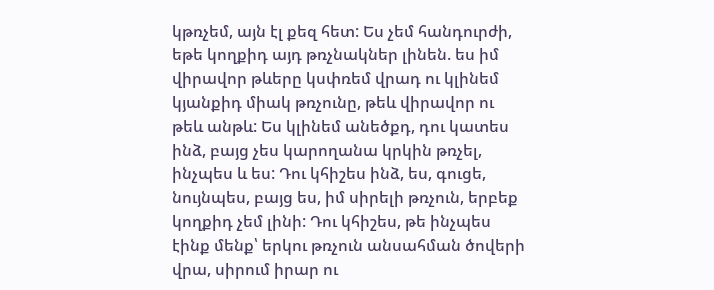կթռչեմ, այն էլ քեզ հետ: Ես չեմ հանդուրժի, եթե կողքիդ այդ թռչնակներ լինեն. ես իմ վիրավոր թևերը կսփռեմ վրադ ու կլինեմ կյանքիդ միակ թռչունը, թեև վիրավոր ու թեև անթև: Ես կլինեմ անեծքդ, դու կատես ինձ, բայց չես կարողանա կրկին թռչել, ինչպես և ես: Դու կհիշես ինձ, ես, գուցե, նույնպես, բայց ես, իմ սիրելի թռչուն, երբեք կողքիդ չեմ լինի: Դու կհիշես, թե ինչպես էինք մենք՝ երկու թռչուն անսահման ծովերի վրա, սիրում իրար ու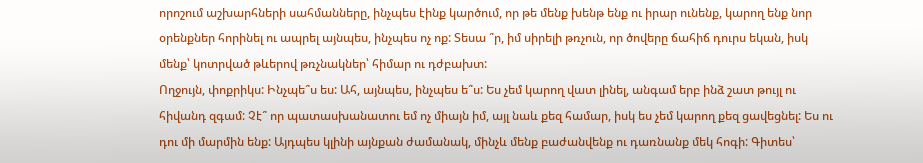որոշում աշխարհների սահմանները, ինչպես էինք կարծում, որ թե մենք խենթ ենք ու իրար ունենք, կարող ենք նոր օրենքներ հորինել ու ապրել այնպես, ինչպես ոչ ոք: Տեսա ՞ր, իմ սիրելի թռչուն, որ ծովերը ճահիճ դուրս եկան, իսկ մենք՝ կոտրված թևերով թռչնակներ՝ հիմար ու դժբախտ:
Ողջույն, փոքրիկս: Ինչպե՞ս ես: Ահ, այնպես, ինչպես ե՞ս: Ես չեմ կարող վատ լինել, անգամ երբ ինձ շատ թույլ ու հիվանդ զգամ: Չէ՞ որ պատասխանատու եմ ոչ միայն իմ, այլ նաև քեզ համար, իսկ ես չեմ կարող քեզ ցավեցնել: Ես ու դու մի մարմին ենք: Այդպես կլինի այնքան ժամանակ, մինչև մենք բաժանվենք ու դառնանք մեկ հոգի: Գիտես՝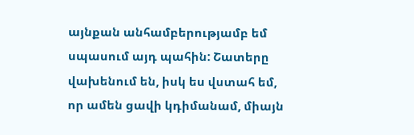այնքան անհամբերությամբ եմ սպասում այդ պահին: Շատերը վախենում են, իսկ ես վստահ եմ, որ ամեն ցավի կդիմանամ, միայն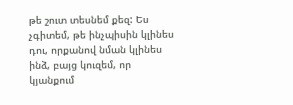թե շուտ տեսնեմ քեզ: Ես չգիտեմ, թե ինչպիսին կլինես դու, որքանով նման կլինես ինձ, բայց կուզեմ, որ կյանքում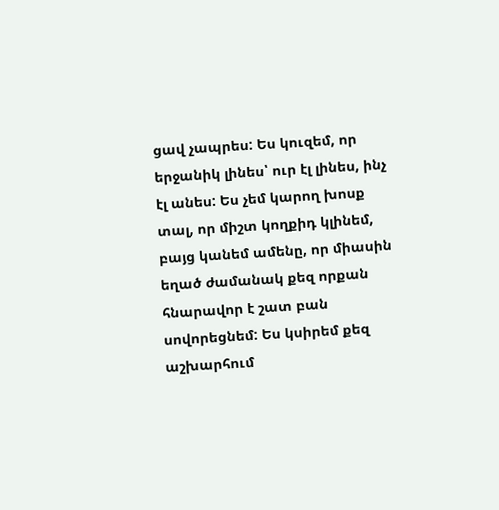ցավ չապրես: Ես կուզեմ, որ երջանիկ լինես՝ ուր էլ լինես, ինչ էլ անես: Ես չեմ կարող խոսք տալ, որ միշտ կողքիդ կլինեմ, բայց կանեմ ամենը, որ միասին եղած ժամանակ քեզ որքան հնարավոր է շատ բան սովորեցնեմ: Ես կսիրեմ քեզ աշխարհում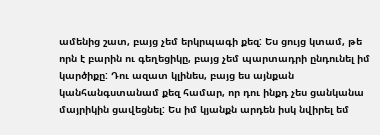ամենից շատ, բայց չեմ երկրպագի քեզ: Ես ցույց կտամ, թե որն է բարին ու գեղեցիկը, բայց չեմ պարտադրի ընդունել իմ կարծիքը: Դու ազատ կլինես, բայց ես այնքան կանհանգստանամ քեզ համար, որ դու ինքդ չես ցանկանա մայրիկին ցավեցնել: Ես իմ կյանքն արդեն իսկ նվիրել եմ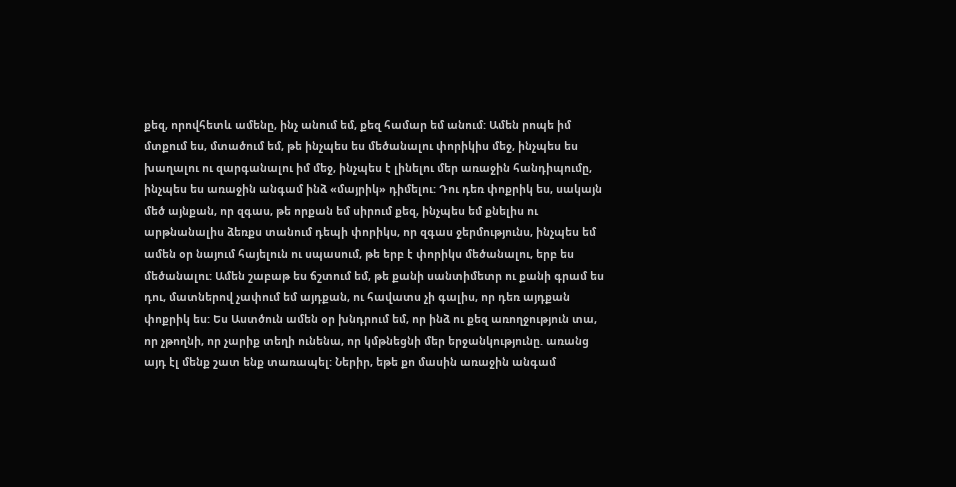քեզ, որովհետև ամենը, ինչ անում եմ, քեզ համար եմ անում: Ամեն րոպե իմ մտքում ես, մտածում եմ, թե ինչպես ես մեծանալու փորիկիս մեջ, ինչպես ես խաղալու ու զարգանալու իմ մեջ, ինչպես է լինելու մեր առաջին հանդիպումը, ինչպես ես առաջին անգամ ինձ «մայրիկ» դիմելու: Դու դեռ փոքրիկ ես, սակայն մեծ այնքան, որ զգաս, թե որքան եմ սիրում քեզ, ինչպես եմ քնելիս ու արթնանալիս ձեռքս տանում դեպի փորիկս, որ զգաս ջերմությունս, ինչպես եմ ամեն օր նայում հայելուն ու սպասում, թե երբ է փորիկս մեծանալու, երբ ես մեծանալու: Ամեն շաբաթ ես ճշտում եմ, թե քանի սանտիմետր ու քանի գրամ ես դու, մատներով չափում եմ այդքան, ու հավատս չի գալիս, որ դեռ այդքան փոքրիկ ես: Ես Աստծուն ամեն օր խնդրում եմ, որ ինձ ու քեզ առողջություն տա, որ չթողնի, որ չարիք տեղի ունենա, որ կմթնեցնի մեր երջանկությունը. առանց այդ էլ մենք շատ ենք տառապել: Ներիր, եթե քո մասին առաջին անգամ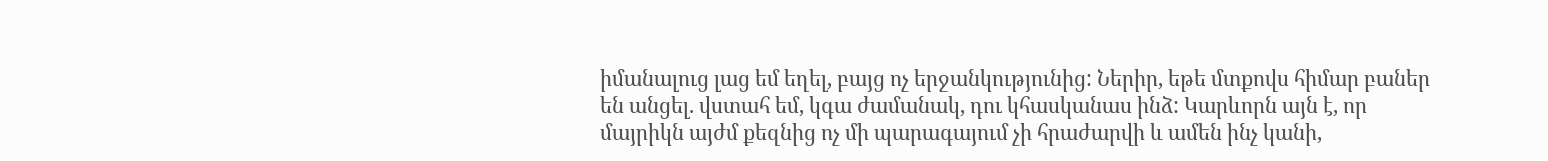իմանալուց լաց եմ եղել, բայց ոչ երջանկությունից: Ներիր, եթե մտքովս հիմար բաներ են անցել. վստահ եմ, կգա ժամանակ, դու կհասկանաս ինձ: Կարևորն այն է, որ մայրիկն այժմ քեզնից ոչ մի պարագայում չի հրաժարվի և ամեն ինչ կանի,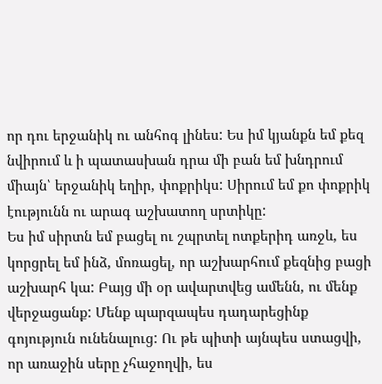որ դու երջանիկ ու անհոգ լինես: Ես իմ կյանքն եմ քեզ նվիրում և ի պատասխան դրա մի բան եմ խնդրում միայն՝ երջանիկ եղիր, փոքրիկս: Սիրում եմ քո փոքրիկ էությունն ու արագ աշխատող սրտիկը:
Ես իմ սիրտն եմ բացել ու շպրտել ոտքերիդ առջև, ես կորցրել եմ ինձ, մոռացել, որ աշխարհում քեզնից բացի աշխարհ կա: Բայց մի օր ավարտվեց ամենն, ու մենք վերջացանք: Մենք պարզապես դադարեցինք գոյություն ունենալուց: Ու թե պիտի այնպես ստացվի, որ առաջին սերը չհաջողվի, ես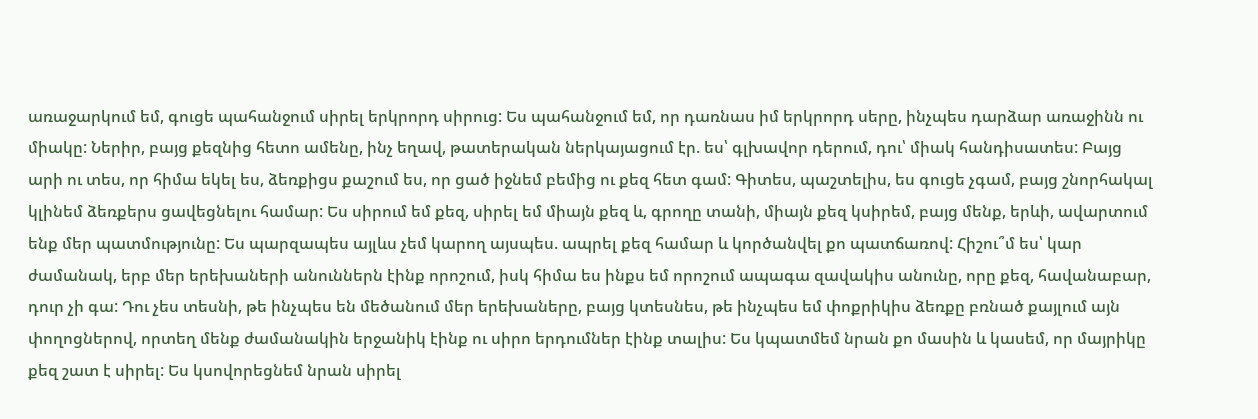առաջարկում եմ, գուցե պահանջում սիրել երկրորդ սիրուց: Ես պահանջում եմ, որ դառնաս իմ երկրորդ սերը, ինչպես դարձար առաջինն ու միակը: Ներիր, բայց քեզնից հետո ամենը, ինչ եղավ, թատերական ներկայացում էր. ես՝ գլխավոր դերում, դու՝ միակ հանդիսատես: Բայց արի ու տես, որ հիմա եկել ես, ձեռքիցս քաշում ես, որ ցած իջնեմ բեմից ու քեզ հետ գամ: Գիտես, պաշտելիս, ես գուցե չգամ, բայց շնորհակալ կլինեմ ձեռքերս ցավեցնելու համար: Ես սիրում եմ քեզ, սիրել եմ միայն քեզ և, գրողը տանի, միայն քեզ կսիրեմ, բայց մենք, երևի, ավարտում ենք մեր պատմությունը: Ես պարզապես այլևս չեմ կարող այսպես. ապրել քեզ համար և կործանվել քո պատճառով: Հիշու՞մ ես՝ կար ժամանակ, երբ մեր երեխաների անուններն էինք որոշում, իսկ հիմա ես ինքս եմ որոշում ապագա զավակիս անունը, որը քեզ, հավանաբար, դուր չի գա: Դու չես տեսնի, թե ինչպես են մեծանում մեր երեխաները, բայց կտեսնես, թե ինչպես եմ փոքրիկիս ձեռքը բռնած քայլում այն փողոցներով, որտեղ մենք ժամանակին երջանիկ էինք ու սիրո երդումներ էինք տալիս: Ես կպատմեմ նրան քո մասին և կասեմ, որ մայրիկը քեզ շատ է սիրել: Ես կսովորեցնեմ նրան սիրել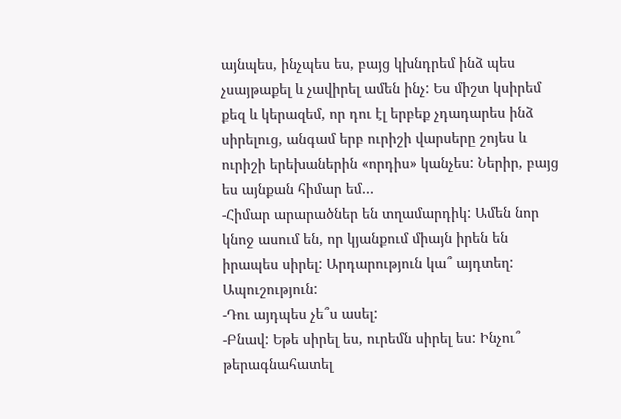այնպես, ինչպես ես, բայց կխնդրեմ ինձ պես չսայթաքել և չավիրել ամեն ինչ: Ես միշտ կսիրեմ քեզ և կերազեմ, որ դու էլ երբեք չդադարես ինձ սիրելուց, անգամ երբ ուրիշի վարսերը շոյես և ուրիշի երեխաներին «որդիս» կանչես: Ներիր, բայց ես այնքան հիմար եմ…
-Հիմար արարածներ են տղամարդիկ: Ամեն նոր կնոջ ասում են, որ կյանքում միայն իրեն են իրապես սիրել: Արդարություն կա՞ այդտեղ: Ապուշություն:
-Դու այդպես չե՞ս ասել:
-Բնավ: Եթե սիրել ես, ուրեմն սիրել ես: Ինչու՞ թերագնահատել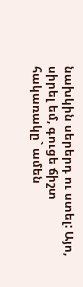նախկին սերերդ ու ստել: Այո, սիրել եմ, գուցե ճիշտ հակառակը` ամեն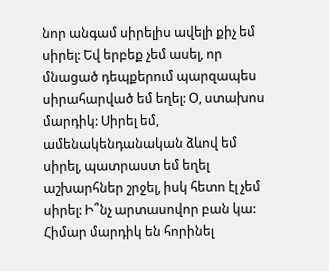նոր անգամ սիրելիս ավելի քիչ եմ սիրել: Եվ երբեք չեմ ասել, որ մնացած դեպքերում պարզապես սիրահարված եմ եղել: Օ, ստախոս մարդիկ: Սիրել եմ, ամենակենդանական ձևով եմ սիրել, պատրաստ եմ եղել աշխարհներ շրջել, իսկ հետո էլ չեմ սիրել: Ի՞նչ արտասովոր բան կա: Հիմար մարդիկ են հորինել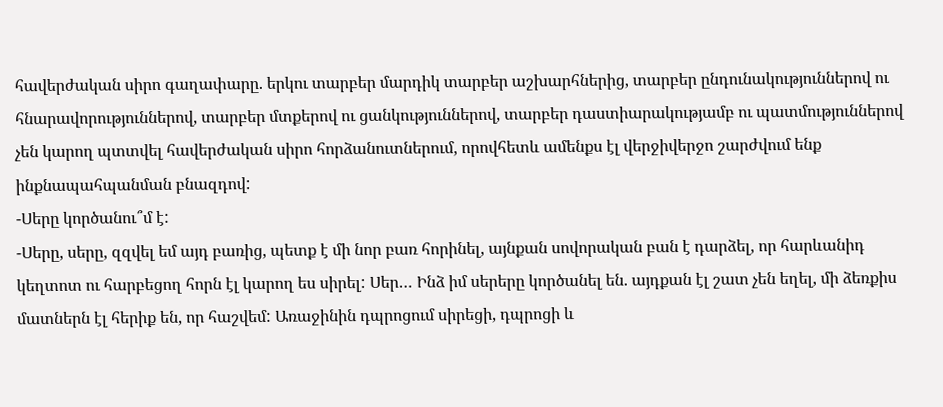հավերժական սիրո գաղափարը. երկու տարբեր մարդիկ տարբեր աշխարհներից, տարբեր ընդունակություններով ու հնարավորություններով, տարբեր մտքերով ու ցանկություններով, տարբեր դաստիարակությամբ ու պատմություններով չեն կարող պտտվել հավերժական սիրո հորձանուտներում, որովհետև ամենքս էլ վերջիվերջո շարժվում ենք ինքնապահպանման բնազդով:
-Սերը կործանու՞մ է:
-Սերը, սերը, զզվել եմ այդ բառից, պետք է մի նոր բառ հորինել, այնքան սովորական բան է դարձել, որ հարևանիդ կեղտոտ ու հարբեցող հորն էլ կարող ես սիրել: Սեր… Ինձ իմ սերերը կործանել են. այդքան էլ շատ չեն եղել, մի ձեռքիս մատներն էլ հերիք են, որ հաշվեմ: Առաջինին դպրոցում սիրեցի, դպրոցի և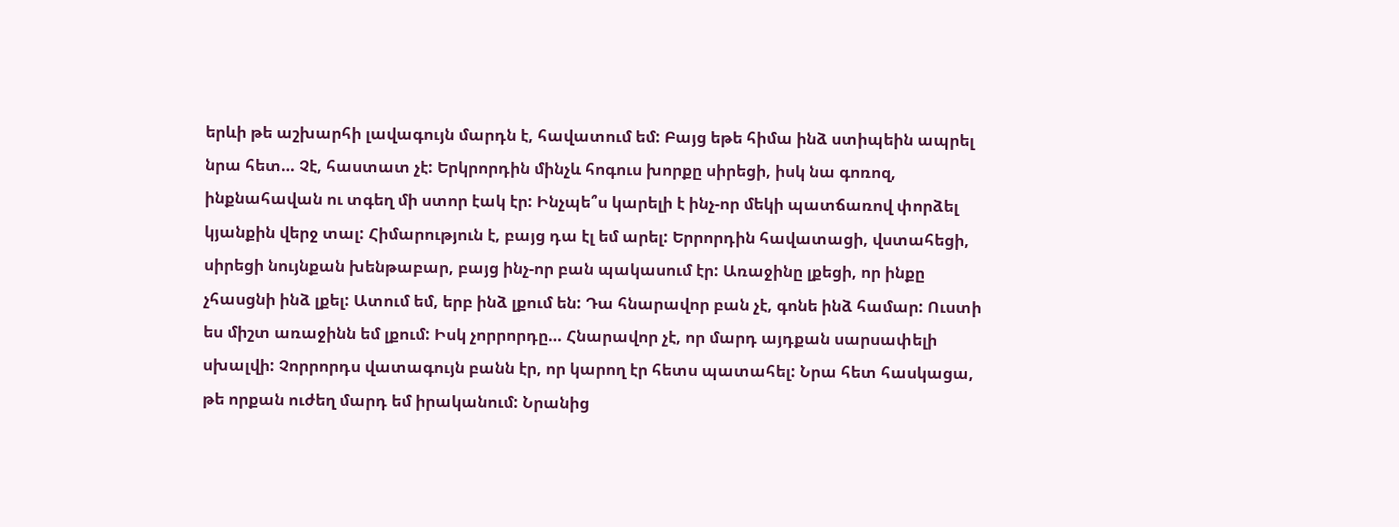երևի թե աշխարհի լավագույն մարդն է, հավատում եմ: Բայց եթե հիմա ինձ ստիպեին ապրել նրա հետ… Չէ, հաստատ չէ: Երկրորդին մինչև հոգուս խորքը սիրեցի, իսկ նա գոռոզ, ինքնահավան ու տգեղ մի ստոր էակ էր: Ինչպե՞ս կարելի է ինչ-որ մեկի պատճառով փորձել կյանքին վերջ տալ: Հիմարություն է, բայց դա էլ եմ արել: Երրորդին հավատացի, վստահեցի, սիրեցի նույնքան խենթաբար, բայց ինչ-որ բան պակասում էր: Առաջինը լքեցի, որ ինքը չհասցնի ինձ լքել: Ատում եմ, երբ ինձ լքում են: Դա հնարավոր բան չէ, գոնե ինձ համար: Ուստի ես միշտ առաջինն եմ լքում: Իսկ չորրորդը… Հնարավոր չէ, որ մարդ այդքան սարսափելի սխալվի: Չորրորդս վատագույն բանն էր, որ կարող էր հետս պատահել: Նրա հետ հասկացա, թե որքան ուժեղ մարդ եմ իրականում: Նրանից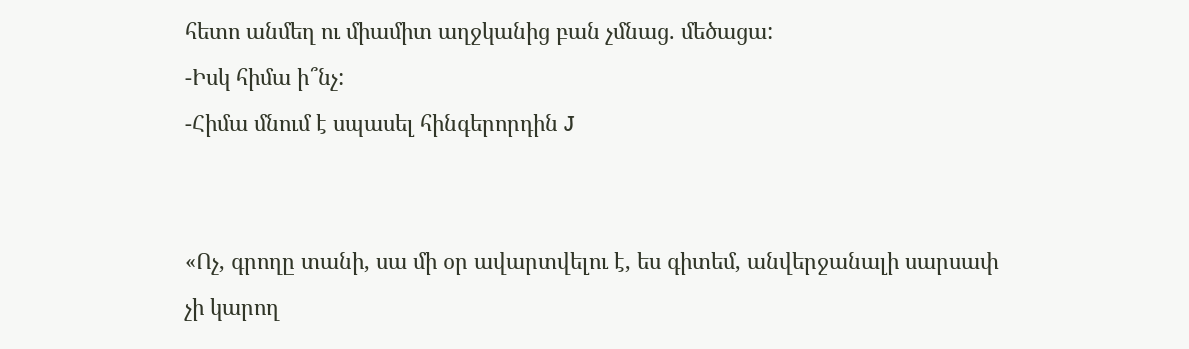հետո անմեղ ու միամիտ աղջկանից բան չմնաց. մեծացա:
-Իսկ հիմա ի՞նչ:
-Հիմա մնում է սպասել հինգերորդին J


«Ոչ, գրողը տանի, սա մի օր ավարտվելու է, ես գիտեմ, անվերջանալի սարսափ չի կարող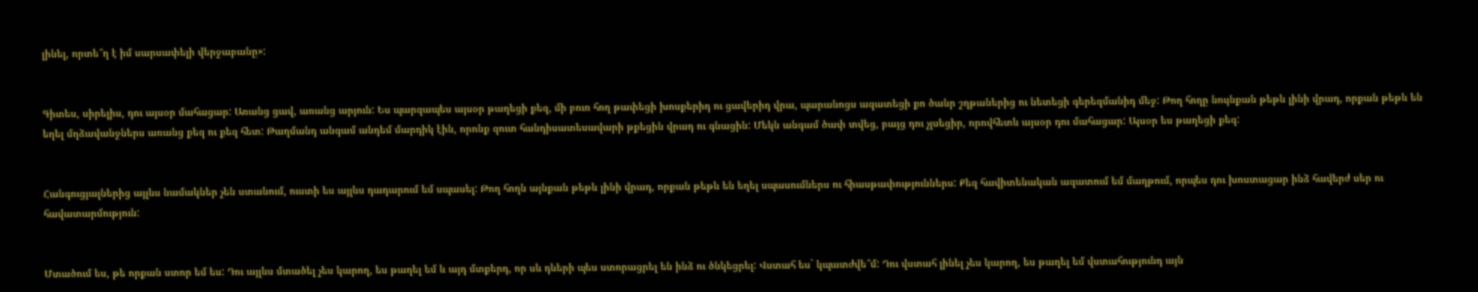լինել, որտե՞ղ է իմ սարսափելի վերջաբանը»:


Գիտես, սիրելիս, դու այսօր մահացար: Առանց ցավ, առանց արյուն: Ես պարզապես այսօր թաղեցի քեզ, մի բուռ հող թափեցի խոսքերիդ ու ցավերիդ վրա, պարանոցս ազատեցի քո ծանր շղթաներից ու նետեցի գերեզմանիդ մեջ: Թող հողը նույնքան թեթև լինի վրադ, որքան թեթև են եղել մղձավանջներս առանց քեզ ու քեզ հետ: Թաղմանդ անգամ անդեմ մարդիկ էին, որոնք զուտ հանդիսատեսավարի թքեցին վրադ ու գնացին: Մեկն անգամ ծափ տվեց, բայց դու չլսեցիր, որովհետև այսօր դու մահացար: Այսօր ես թաղեցի քեզ:


Հանգուցյալներից այլևս նամակներ չեն ստանում, ուստի ես այլևս դադարում եմ սպասել: Թող հողն այնքան թեթև լինի վրադ, որքան թեթև են եղել սպասումներս ու հիասթափություններս: Քեզ հավիտենական ազատում եմ մաղթում, որպես դու խոստացար ինձ հավերժ սեր ու հավատարմություն:


Մտածում ես, թե որքան ստոր եմ ես: Դու այլևս մտածել չես կարող, ես թաղել եմ և այդ մտքերդ, որ սև դևերի պես ստորացրել են ինձ ու ծնկեցրել: Վստահ ես` կպատժվե՞մ: Դու վստահ լինել չես կարող, ես թաղել եմ վստահությունդ այն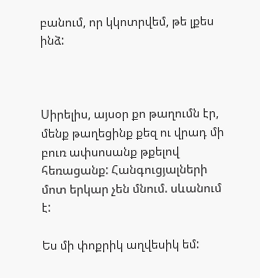բանում, որ կկոտրվեմ, թե լքես ինձ:



Սիրելիս, այսօր քո թաղումն էր, մենք թաղեցինք քեզ ու վրադ մի բուռ ափսոսանք թքելով հեռացանք: Հանգուցյալների մոտ երկար չեն մնում. սևանում է:

Ես մի փոքրիկ աղվեսիկ եմ: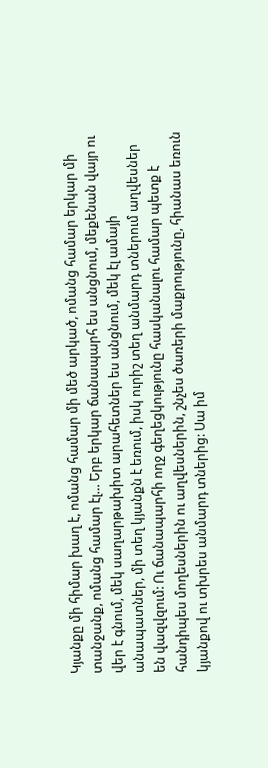Կյանքը մի հիմար խաղ է, ոմանց համար մի մեծ արկած, ոմանց համար երկար մի տանջանք, ոմանց համար էլ… Երբ երկար ճանապարհ ես անցնում, մեքենան վայր ու վեր է գնում, մեկ սաղարթախիտ արահետներ ես անցնում, մեկ էլ ամայի անապատներ, մի տեղ կյանքն է եռում, իսկ ուրիշ տեղ անմարդ տներում աղվեսներ են վազվզում: Ու ճանապարհի ողջ գեղեցկությունը հասկանալու համար պետք է հանդիպես մողեսներին ու աղվեսներին, շնչես ծառերի մաքրությունը, հիանաս եռուն կյանքով ու տխրես անմարդ տներից: Սա իմ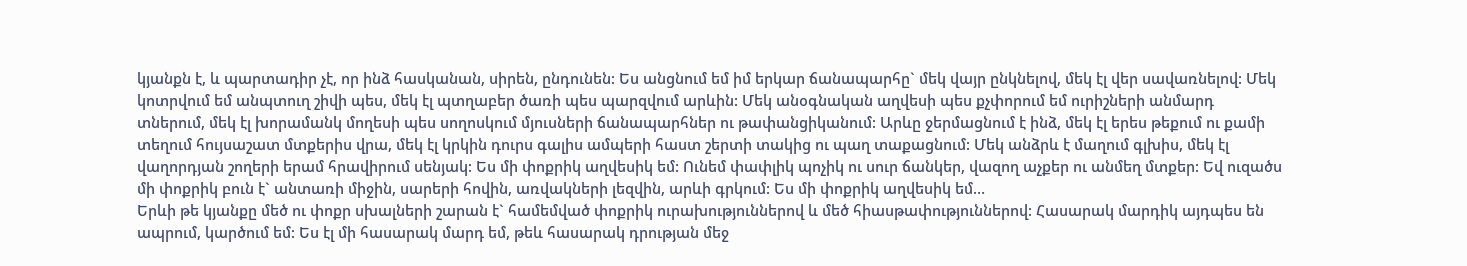կյանքն է, և պարտադիր չէ, որ ինձ հասկանան, սիրեն, ընդունեն: Ես անցնում եմ իմ երկար ճանապարհը` մեկ վայր ընկնելով, մեկ էլ վեր սավառնելով: Մեկ կոտրվում եմ անպտուղ շիվի պես, մեկ էլ պտղաբեր ծառի պես պարզվում արևին: Մեկ անօգնական աղվեսի պես քչփորում եմ ուրիշների անմարդ տներում, մեկ էլ խորամանկ մողեսի պես սողոսկում մյուսների ճանապարհներ ու թափանցիկանում: Արևը ջերմացնում է ինձ, մեկ էլ երես թեքում ու քամի տեղում հույսաշատ մտքերիս վրա, մեկ էլ կրկին դուրս գալիս ամպերի հաստ շերտի տակից ու պաղ տաքացնում: Մեկ անձրև է մաղում գլխիս, մեկ էլ վաղորդյան շողերի երամ հրավիրում սենյակ: Ես մի փոքրիկ աղվեսիկ եմ: Ունեմ փափլիկ պոչիկ ու սուր ճանկեր, վազող աչքեր ու անմեղ մտքեր: Եվ ուզածս մի փոքրիկ բուն է` անտառի միջին, սարերի հովին, առվակների լեզվին, արևի գրկում: Ես մի փոքրիկ աղվեսիկ եմ…
Երևի թե կյանքը մեծ ու փոքր սխալների շարան է` համեմված փոքրիկ ուրախություններով և մեծ հիասթափություններով: Հասարակ մարդիկ այդպես են ապրում, կարծում եմ: Ես էլ մի հասարակ մարդ եմ, թեև հասարակ դրության մեջ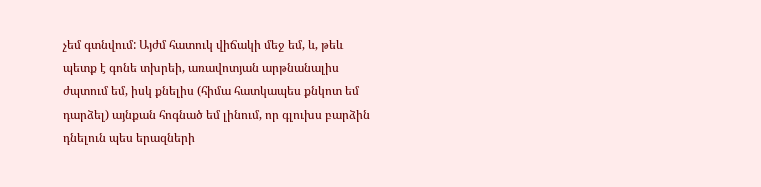չեմ գտնվում: Այժմ հատուկ վիճակի մեջ եմ, և, թեև պետք է գոնե տխրեի, առավոտյան արթնանալիս ժպտում եմ, իսկ քնելիս (հիմա հատկապես քնկոտ եմ դարձել) այնքան հոգնած եմ լինում, որ գլուխս բարձին դնելուն պես երազների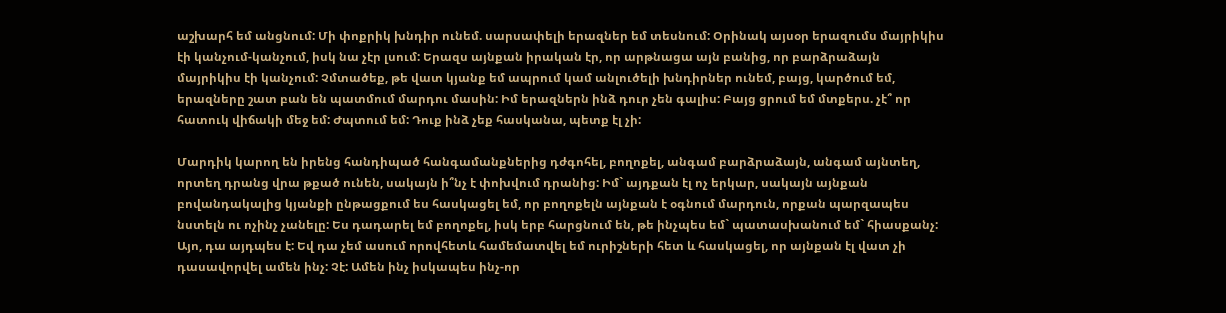աշխարհ եմ անցնում: Մի փոքրիկ խնդիր ունեմ. սարսափելի երազներ եմ տեսնում: Օրինակ այսօր երազումս մայրիկիս էի կանչում-կանչում, իսկ նա չէր լսում: Երազս այնքան իրական էր, որ արթնացա այն բանից, որ բարձրաձայն մայրիկիս էի կանչում: Չմտածեք, թե վատ կյանք եմ ապրում կամ անլուծելի խնդիրներ ունեմ, բայց, կարծում եմ, երազները շատ բան են պատմում մարդու մասին: Իմ երազներն ինձ դուր չեն գալիս: Բայց ցրում եմ մտքերս. չէ՞ որ  հատուկ վիճակի մեջ եմ: Ժպտում եմ: Դուք ինձ չեք հասկանա, պետք էլ չի:

Մարդիկ կարող են իրենց հանդիպած հանգամանքներից դժգոհել, բողոքել, անգամ բարձրաձայն, անգամ այնտեղ, որտեղ դրանց վրա թքած ունեն, սակայն ի՞նչ է փոխվում դրանից: Իմ` այդքան էլ ոչ երկար, սակայն այնքան բովանդակալից կյանքի ընթացքում ես հասկացել եմ, որ բողոքելն այնքան է օգնում մարդուն, որքան պարզապես նստելն ու ոչինչ չանելը: Ես դադարել եմ բողոքել, իսկ երբ հարցնում են, թե ինչպես եմ` պատասխանում եմ` հիասքանչ: Այո, դա այդպես է: Եվ դա չեմ ասում որովհետև համեմատվել եմ ուրիշների հետ և հասկացել, որ այնքան էլ վատ չի դասավորվել ամեն ինչ: Չէ: Ամեն ինչ իսկապես ինչ-որ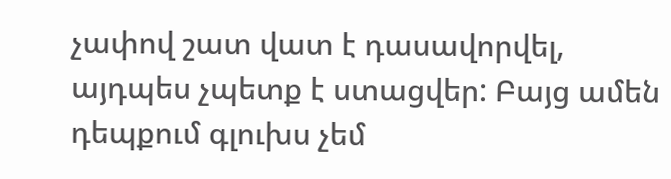չափով շատ վատ է դասավորվել, այդպես չպետք է ստացվեր: Բայց ամեն դեպքում գլուխս չեմ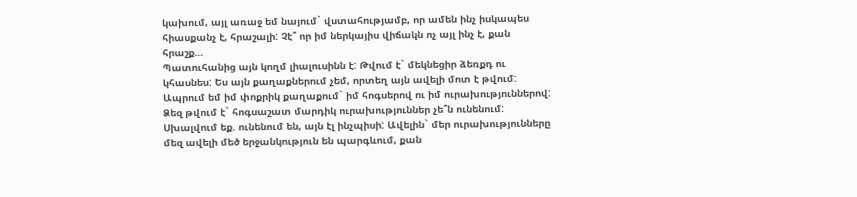կախում, այլ առաջ եմ նայում` վստահությամբ, որ ամեն ինչ իսկապես հիասքանչ է, հրաշալի: Չէ՞ որ իմ ներկայիս վիճակն ոչ այլ ինչ է, քան հրաշք…
Պատուհանից այն կողմ լիալուսինն է: Թվում է` մեկնեցիր ձեռքդ ու կհասնես: Ես այն քաղաքներում չեմ, որտեղ այն ավելի մոտ է թվում: Ապրում եմ իմ փոքրիկ քաղաքում` իմ հոգսերով ու իմ ուրախություններով: Ձեզ թվում է` հոգսաշատ մարդիկ ուրախություններ չե՞ն ունենում: Սխալվում եք. ունենում են, այն էլ ինչպիսի: Ավելին` մեր ուրախությունները մեզ ավելի մեծ երջանկություն են պարգևում, քան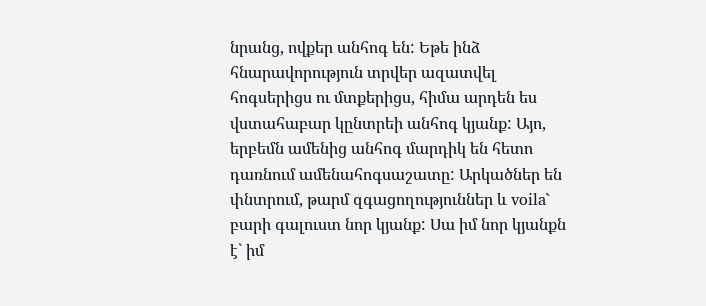նրանց, ովքեր անհոգ են: Եթե ինձ հնարավորություն տրվեր ազատվել հոգսերիցս ու մտքերիցս, հիմա արդեն ես վստահաբար կընտրեի անհոգ կյանք: Այո, երբեմն ամենից անհոգ մարդիկ են հետո դառնում ամենահոգսաշատը: Արկածներ են փնտրում, թարմ զգացողություններ և voila` բարի գալուստ նոր կյանք: Սա իմ նոր կյանքն է` իմ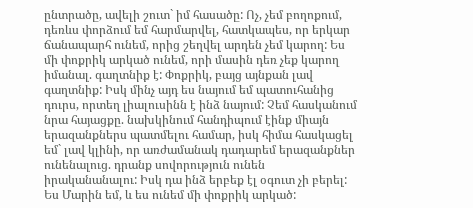ընտրածը, ավելի շուտ` իմ հասածը: Ոչ, չեմ բողոքում, դեռևս փորձում եմ հարմարվել, հատկապես, որ երկար ճանապարհ ունեմ, որից շեղվել արդեն չեմ կարող: Ես մի փոքրիկ արկած ունեմ, որի մասին դեռ չեք կարող իմանալ. գաղտնիք է: Փոքրիկ, բայց այնքան լավ գաղտնիք: Իսկ մինչ այդ ես նայում եմ պատուհանից դուրս, որտեղ լիալուսինն է ինձ նայում: Չեմ հասկանում նրա հայացքը. նախկինում հանդիպում էինք միայն երազանքներս պատմելու համար, իսկ հիմա հասկացել եմ` լավ կլինի, որ առժամանակ դադարեմ երազանքներ ունենալուց. դրանք սովորություն ունեն իրականանալու: Իսկ դա ինձ երբեք էլ օգուտ չի բերել: Ես Մարին եմ, և ես ունեմ մի փոքրիկ արկած: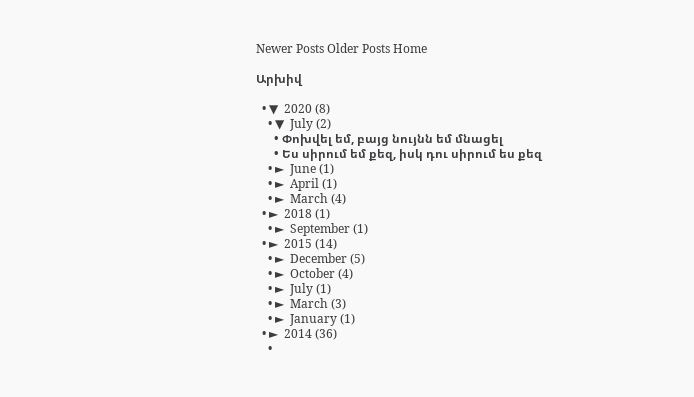Newer Posts Older Posts Home

Արխիվ

  • ▼  2020 (8)
    • ▼  July (2)
      • Փոխվել եմ, բայց նույնն եմ մնացել
      • Ես սիրում եմ քեզ, իսկ դու սիրում ես քեզ
    • ►  June (1)
    • ►  April (1)
    • ►  March (4)
  • ►  2018 (1)
    • ►  September (1)
  • ►  2015 (14)
    • ►  December (5)
    • ►  October (4)
    • ►  July (1)
    • ►  March (3)
    • ►  January (1)
  • ►  2014 (36)
    •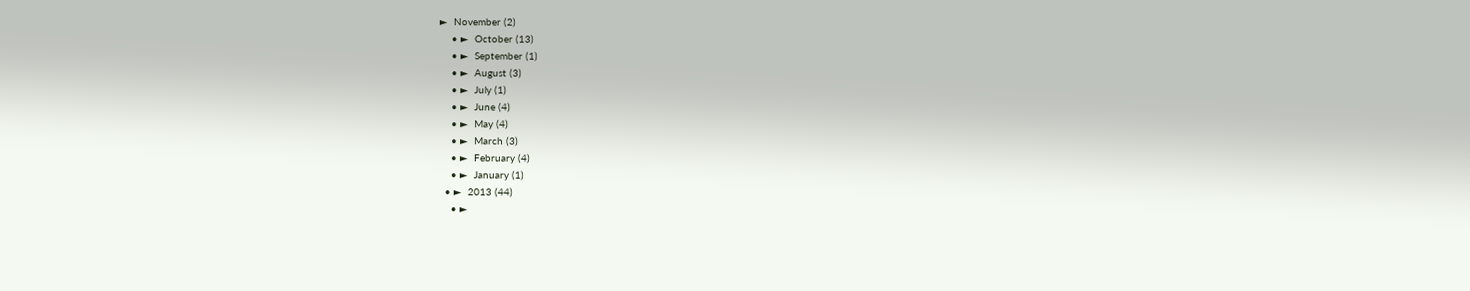►  November (2)
    • ►  October (13)
    • ►  September (1)
    • ►  August (3)
    • ►  July (1)
    • ►  June (4)
    • ►  May (4)
    • ►  March (3)
    • ►  February (4)
    • ►  January (1)
  • ►  2013 (44)
    • ►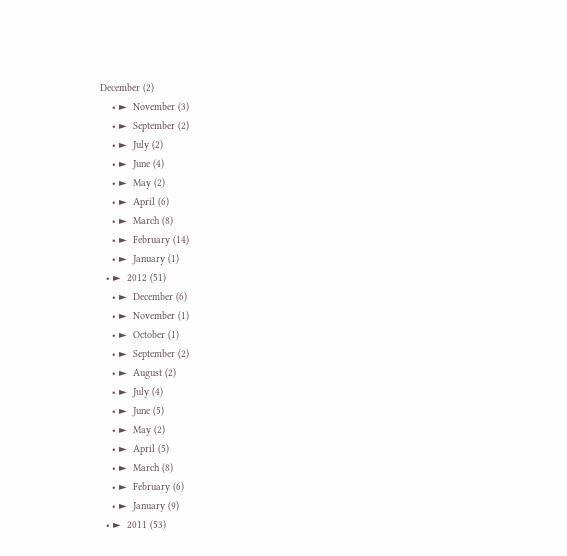December (2)
    • ►  November (3)
    • ►  September (2)
    • ►  July (2)
    • ►  June (4)
    • ►  May (2)
    • ►  April (6)
    • ►  March (8)
    • ►  February (14)
    • ►  January (1)
  • ►  2012 (51)
    • ►  December (6)
    • ►  November (1)
    • ►  October (1)
    • ►  September (2)
    • ►  August (2)
    • ►  July (4)
    • ►  June (5)
    • ►  May (2)
    • ►  April (5)
    • ►  March (8)
    • ►  February (6)
    • ►  January (9)
  • ►  2011 (53)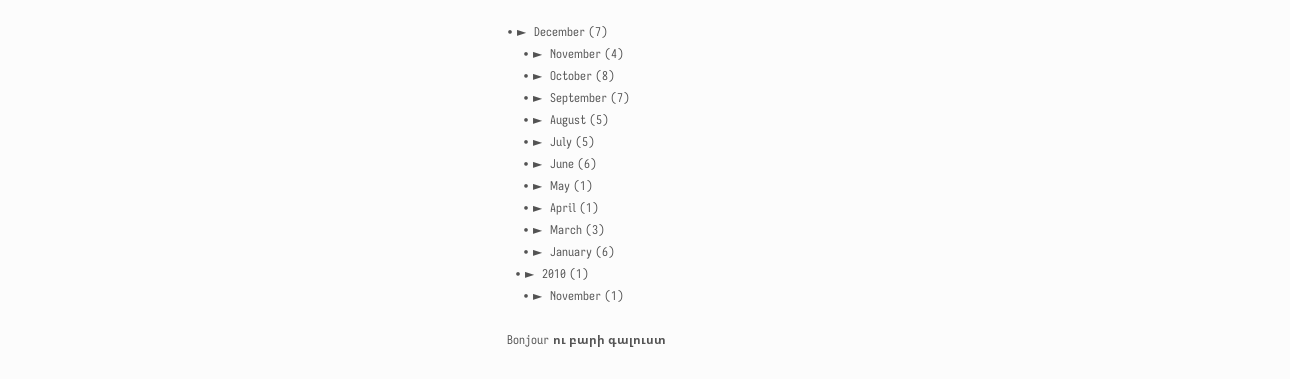• ►  December (7)
    • ►  November (4)
    • ►  October (8)
    • ►  September (7)
    • ►  August (5)
    • ►  July (5)
    • ►  June (6)
    • ►  May (1)
    • ►  April (1)
    • ►  March (3)
    • ►  January (6)
  • ►  2010 (1)
    • ►  November (1)

Bonjour ու բարի գալուստ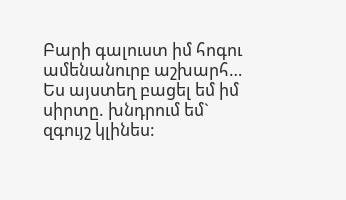Բարի գալուստ իմ հոգու ամենանուրբ աշխարհ… Ես այստեղ բացել եմ իմ սիրտը. խնդրում եմ` զգույշ կլինես: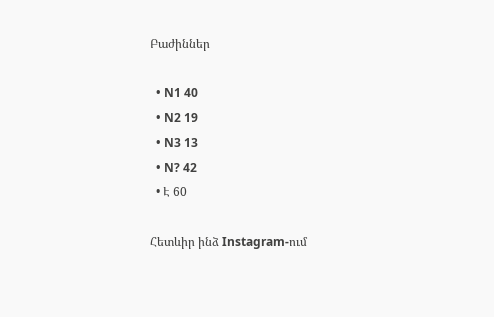Բաժիններ

  • N1 40
  • N2 19
  • N3 13
  • N? 42
  • Է 60

Հետևիր ինձ Instagram-ում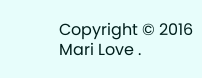Copyright © 2016 Mari Love .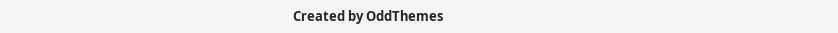Created by OddThemes